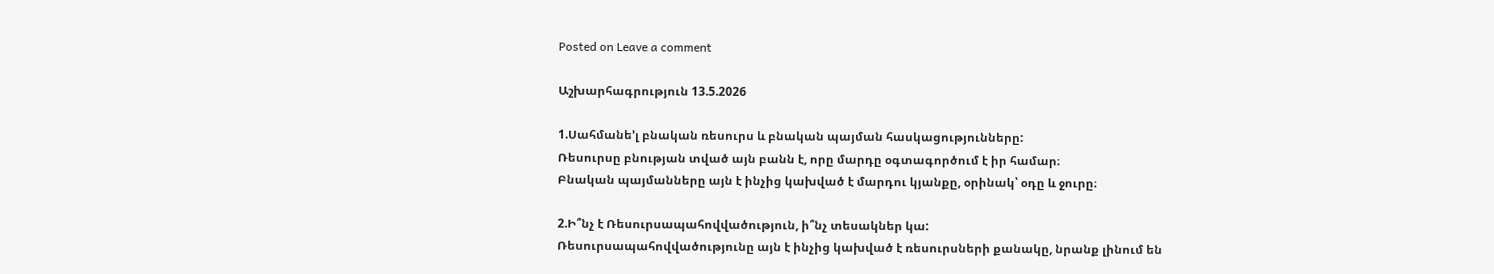Posted on Leave a comment

Աշխարհագրություն 13.5.2026

1.Սահմանե’լ բնական ռեսուրս և բնական պայման հասկացությունները:
Ռեսուրսը բնության տված այն բանն է, որը մարդը օգտագործում է իր համար։
Բնական պայմանները այն է ինչից կախված է մարդու կյանքը, օրինակ՝ օդը և ջուրը։

2.Ի՞նչ է Ռեսուրսապահովվածություն, ի՞նչ տեսակներ կա:
Ռեսուրսապահովվածությունը այն է ինչից կախված է ռեսուրսների քանակը, նրանք լինում են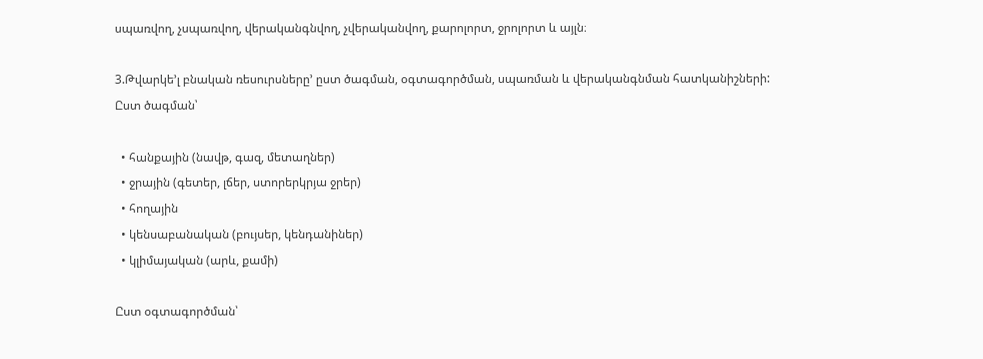սպառվող, չսպառվող, վերականգնվող, չվերականվող, քարոլորտ, ջրոլորտ և այլն։

3.Թվարկե’լ բնական ռեսուրսները’ ըստ ծագման, օգտագործման, սպառման և վերականգնման հատկանիշների:
Ըստ ծագման՝

  • հանքային (նավթ, գազ, մետաղներ)
  • ջրային (գետեր, լճեր, ստորերկրյա ջրեր)
  • հողային
  • կենսաբանական (բույսեր, կենդանիներ)
  • կլիմայական (արև, քամի)

Ըստ օգտագործման՝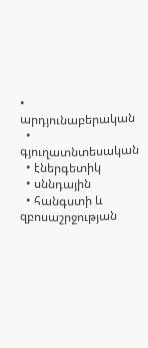• արդյունաբերական
  • գյուղատնտեսական
  • էներգետիկ
  • սննդային
  • հանգստի և զբոսաշրջության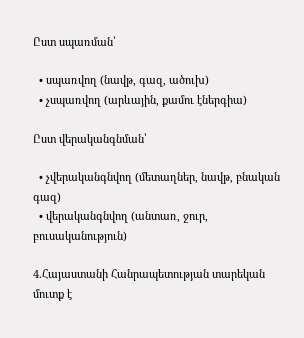Ըստ սպառման՝

  • սպառվող (նավթ, գազ, ածուխ)
  • չսպառվող (արևային, քամու էներգիա)

Ըստ վերականգնման՝

  • չվերականգնվող (մետաղներ, նավթ, բնական գազ)
  • վերականգնվող (անտառ, ջուր, բուսականություն)

4.Հայաստանի Հանրապետության տարեկան մուտք է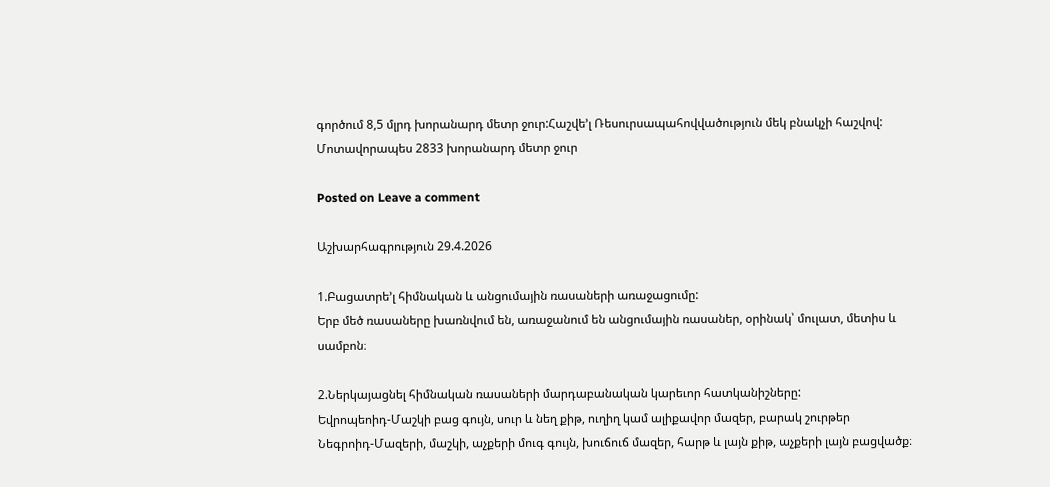գործում 8,5 մլրդ խորանարդ մետր ջուր:Հաշվե’լ Ռեսուրսապահովվածություն մեկ բնակչի հաշվով:
Մոտավորապես 2833 խորանարդ մետր ջուր

Posted on Leave a comment

Աշխարհագրություն 29.4.2026

1.Բացատրե’լ հիմնական և անցումային ռասաների առաջացումը:
Երբ մեծ ռասաները խառնվում են, առաջանում են անցումային ռասաներ, օրինակ՝ մուլատ, մետիս և սամբոն։

2.Ներկայացնել հիմնական ռասաների մարդաբանական կարեւոր հատկանիշները:
Եվրոպեոիդ-Մաշկի բաց գույն, սուր և նեղ քիթ, ուղիղ կամ ալիքավոր մազեր, բարակ շուրթեր
Նեգրոիդ-Մազերի, մաշկի, աչքերի մուգ գույն, խուճուճ մազեր, հարթ և լայն քիթ, աչքերի լայն բացվածք։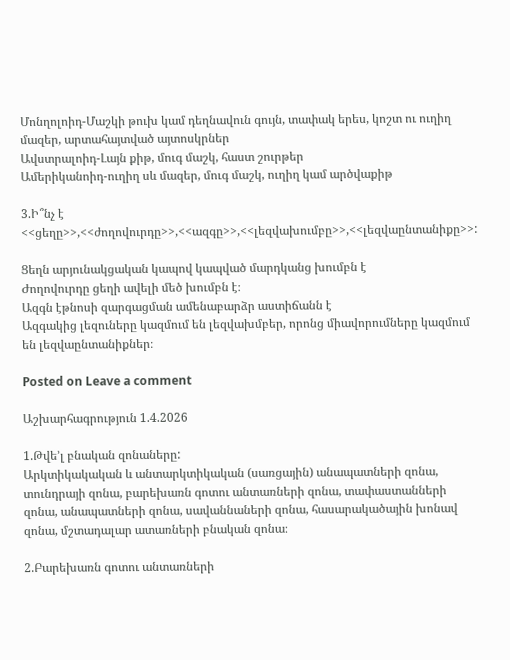Մոնղոլոիդ-Մաշկի թուխ կամ դեղնավուն գույն, տափակ երես, կոշտ ու ուղիղ մազեր, արտահայտված այտոսկրներ
Ավստրալոիդ-Լայն քիթ, մուգ մաշկ, հաստ շուրթեր
Ամերիկանոիդ-ուղիղ սև մազեր, մուգ մաշկ, ուղիղ կամ արծվաքիթ

3.Ի՞նչ է <<ցեղը>>,<<ժողովուրդը>>,<<ազգը>>,<<լեզվախումբը>>,<<լեզվաընտանիքը>>:

Ցեղն արյունակցական կապով կապված մարդկանց խումբն է
Ժողովուրդը ցեղի ավելի մեծ խումբն է։
Ազգն էթնոսի զարգացման ամենաբարձր աստիճանն է
Ազգակից լեզուները կազմում են լեզվախմբեր, որոնց միավորումները կազմում են լեզվաընտանիքներ։

Posted on Leave a comment

Աշխարհագրություն 1.4.2026

1.Թվե’լ բնական զոնաները:
Արկտիկակական և անտարկտիկական (սառցային) անապատների զոնա, տունդրայի զոնա, բարեխառն գոտու անտառների զոնա, տափաստանների զոնա, անապատների զոնա, սավաննաների զոնա, հասարակածային խոնավ զոնա, մշտադալար ատառների բնական զոնա։

2.Բարեխառն գոտու անտառների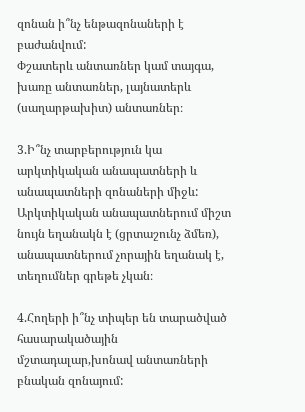զոնան ի՞նչ ենթազոնաների է բաժանվում:
Փշատերև անտառներ կամ տայգա, խառը անտառներ, լայնատերև (սաղարթախիտ) անտառներ։

3.Ի՞նչ տարբերություն կա արկտիկական անապատների և անապատների զոնաների միջև:
Արկտիկական անապատներում միշտ նույն եղանակն է (ցրտաշունչ ձմեռ), անապատներում չորային եղանակ է, տեղումներ գրեթե չկան։

4.Հողերի ի՞նչ տիպեր են տարածված հասարակածային մշտադալար,խոնավ անտառների բնական զոնայում: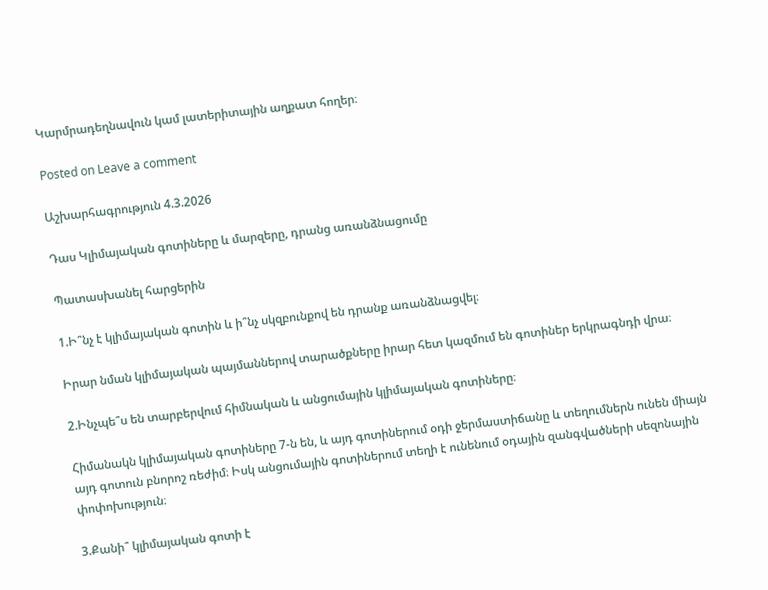Կարմրադեղնավուն կամ լատերիտային աղքատ հողեր։

Posted on Leave a comment

Աշխարհագրություն 4.3.2026

Դաս Կլիմայական գոտիները և մարզերը, դրանց առանձնացումը

Պատասխանել հարցերին

1.Ի՞նչ է կլիմայական գոտին և ի՞նչ սկզբունքով են դրանք առանձնացվել։

Իրար նման կլիմայական պայմաններով տարածքները իրար հետ կազմում են գոտիներ երկրագնդի վրա։

2.Ինչպե՞ս են տարբերվում հիմնական և անցումային կլիմայական գոտիները։

Հիմանակն կլիմայական գոտիները 7-ն են, և այդ գոտիներում օդի ջերմաստիճանը և տեղումներն ունեն միայն այդ գոտուն բնորոշ ռեժիմ։ Իսկ անցումային գոտիներում տեղի է ունենում օդային զանգվածների սեզոնային փոփոխություն։

3.Քանի՞ կլիմայական գոտի է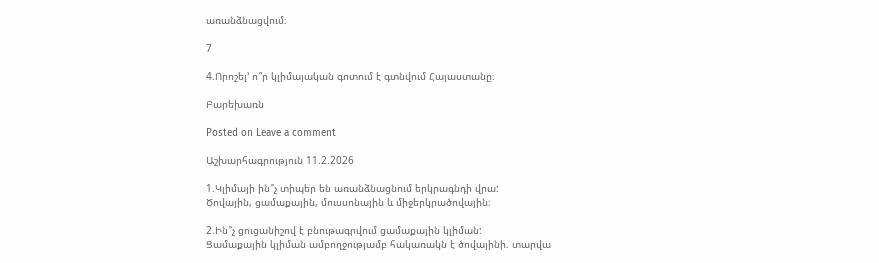առանձնացվում։

7

4.Որոշել’ ո՞ր կլիմայական գոտում է գտնվում Հայաստանը։

Բարեխառն

Posted on Leave a comment

Աշխարհագրություն 11.2.2026

1.Կլիմայի ին՞չ տիպեր են առանձնացնում երկրագնդի վրա:
Ծովային, ցամաքային, մուսսոնային և միջերկրածովային։

2.Ին՞չ ցուցանիշով է բնութագրվում ցամաքային կլիման:
Ցամաքային կլիման ամբողջությամբ հակառակն է ծովայինի. տարվա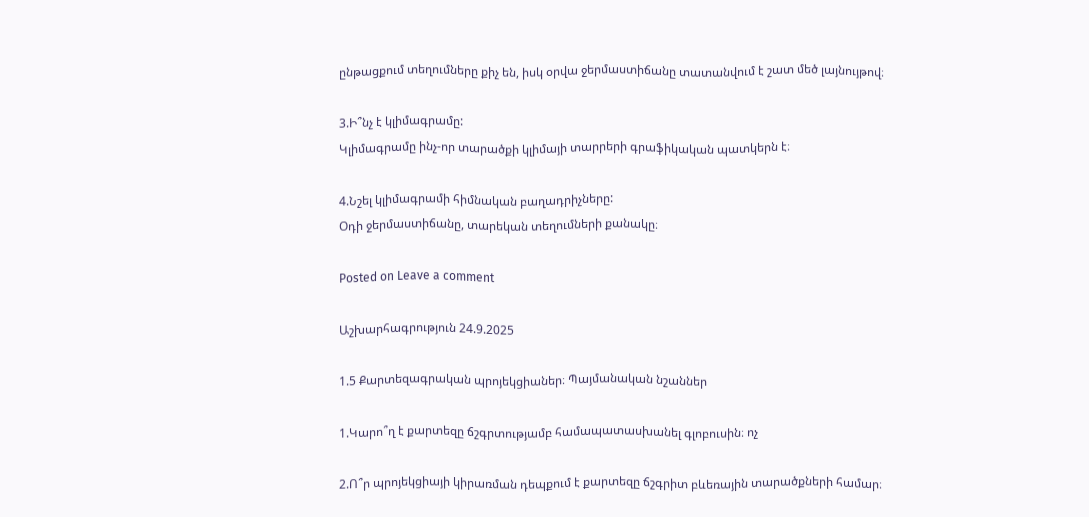ընթացքում տեղումները քիչ են, իսկ օրվա ջերմաստիճանը տատանվում է շատ մեծ լայնույթով։

3.Ի՞նչ է կլիմագրամը:
Կլիմագրամը ինչ-որ տարածքի կլիմայի տարրերի գրաֆիկական պատկերն է։

4.Նշել կլիմագրամի հիմնական բաղադրիչները:
Օդի ջերմաստիճանը, տարեկան տեղումների քանակը։

Posted on Leave a comment

Աշխարհագրություն 24.9.2025

1.5 Քարտեզագրական պրոյեկցիաներ։ Պայմանական նշաններ

1.Կարո՞ղ է քարտեզը ճշգրտությամբ համապատասխանել գլոբուսին։ ոչ

2.Ո՞ր պրոյեկցիայի կիրառման դեպքում է քարտեզը ճշգրիտ բևեռային տարածքների համար։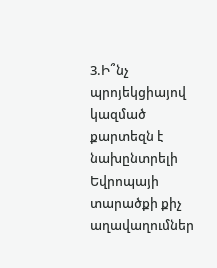3.Ի՞նչ պրոյեկցիայով կազմած քարտեզն է նախընտրելի Եվրոպայի տարածքի քիչ աղավաղումներ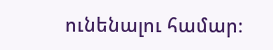ունենալու համար։